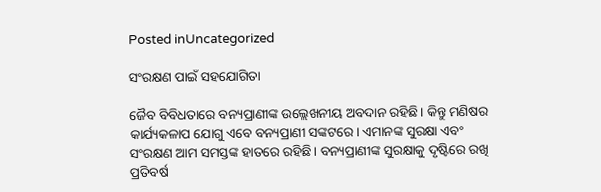Posted inUncategorized

ସଂରକ୍ଷଣ ପାଇଁ ସହଯୋଗିତା

ଜୈବ ବିବିଧତାରେ ବନ୍ୟପ୍ରାଣୀଙ୍କ ଉଲ୍ଲେଖନୀୟ ଅବଦାନ ରହିଛି। କିନ୍ତୁ ମଣିଷର କାର୍ଯ୍ୟକଳାପ ଯୋଗୁ ଏବେ ବନ୍ୟପ୍ରାଣୀ ସଙ୍କଟରେ। ଏମାନଙ୍କ ସୁରକ୍ଷା ଏବଂ ସଂରକ୍ଷଣ ଆମ ସମସ୍ତଙ୍କ ହାତରେ ରହିଛି। ବନ୍ୟପ୍ରାଣୀଙ୍କ ସୁରକ୍ଷାକୁ ଦୃଷ୍ଟିରେ ରଖି ପ୍ରତିବର୍ଷ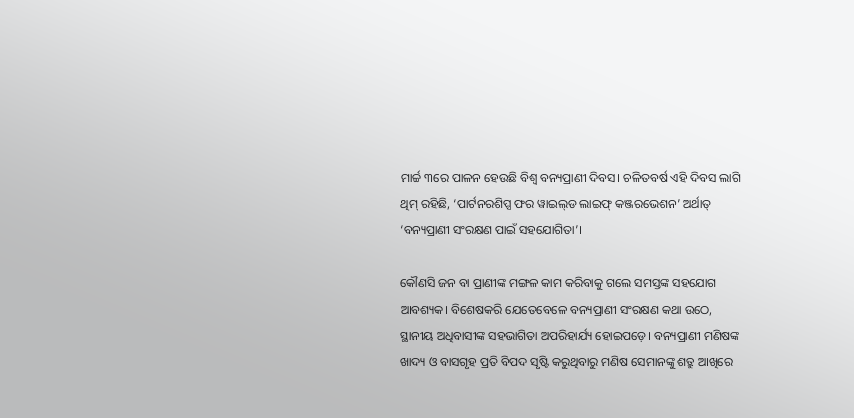ମାର୍ଚ୍ଚ ୩ରେ ପାଳନ ହେଉଛି ବିଶ୍ୱ ବନ୍ୟପ୍ରାଣୀ ଦିବସ। ଚଳିତବର୍ଷ ଏହି ଦିବସ ଲାଗି ଥିମ୍‌ ରହିଛି, ‘ପାର୍ଟନରଶିପ୍ସ ଫର ୱାଇଲ୍‌ଡ ଲାଇଫ୍‌ କଞ୍ଜରଭେଶନ’ ଅର୍ଥାତ୍‌ ‘ବନ୍ୟପ୍ରାଣୀ ସଂରକ୍ଷଣ ପାଇଁ ସହଯୋଗିତା’।

କୌଣସି ଜନ ବା ପ୍ରାଣୀଙ୍କ ମଙ୍ଗଳ କାମ କରିବାକୁ ଗଲେ ସମସ୍ତଙ୍କ ସହଯୋଗ ଆବଶ୍ୟକ। ବିଶେଷକରି ଯେତେବେଳେ ବନ୍ୟପ୍ରାଣୀ ସଂରକ୍ଷଣ କଥା ଉଠେ, ସ୍ଥାନୀୟ ଅଧିବାସୀଙ୍କ ସହଭାଗିତା ଅପରିହାର୍ଯ୍ୟ ହୋଇପଡ଼େ। ବନ୍ୟପ୍ରାଣୀ ମଣିଷଙ୍କ ଖାଦ୍ୟ ଓ ବାସଗୃହ ପ୍ରତି ବିପଦ ସୃଷ୍ଟି କରୁଥିବାରୁ ମଣିଷ ସେମାନଙ୍କୁ ଶତ୍ରୁ ଆଖିରେ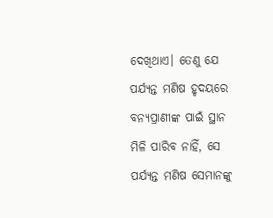ଦେଖିଥାଏ। ତେଣୁ ଯେ ପର୍ଯ୍ୟନ୍ତ ମଣିଷ ହୃଦୟରେ ବନ୍ୟପ୍ରାଣୀଙ୍କ ପାଇଁ ସ୍ଥାନ ମିଳି ପାରିବ ନାହିଁ, ସେ ପର୍ଯ୍ୟନ୍ତ ମଣିଷ ସେମାନଙ୍କୁ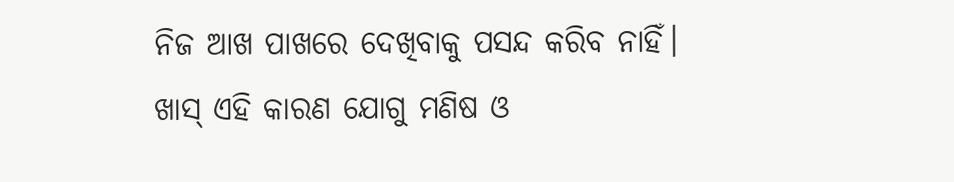ନିଜ ଆଖ ପାଖରେ ଦେଖିବାକୁ ପସନ୍ଦ କରିବ ନାହିଁ। ଖାସ୍‌ ଏହି କାରଣ ଯୋଗୁ ମଣିଷ ଓ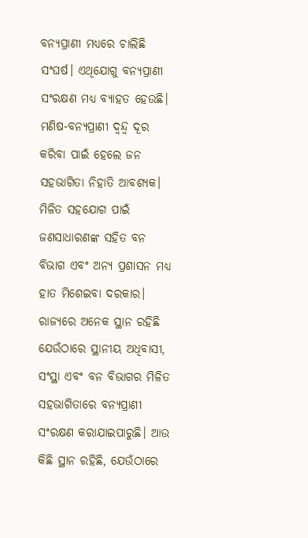ବନ୍ୟପ୍ରାଣୀ ମଧ୍ୟରେ ଚାଲିଛି ସଂଘର୍ଷ। ଏଥିଯୋଗୁ ବନ୍ୟପ୍ରାଣୀ ସଂରକ୍ଷଣ ମଧ୍ୟ ବ୍ୟାହତ ହେଉଛି। ମଣିଷ-ବନ୍ୟପ୍ରାଣୀ ଦ୍ୱନ୍ଦ୍ୱ ଦୂର କରିବା ପାଇଁ ହେଲେ ଜନ ସହଭାଗିତା ନିହାତି ଆବଶ୍ୟକ। ମିଳିତ ସହଯୋଗ ପାଇଁ ଜଣସାଧାରଣଙ୍କ ସହିତ ବନ ବିଭାଗ ଏବଂ ଅନ୍ୟ ପ୍ରଶାସନ ମଧ୍ୟ ହାତ ମିଶେଇବା ଦରକାର। ରାଜ୍ୟରେ ଅନେକ ସ୍ଥାନ ରହିଛି ଯେଉଁଠାରେ ସ୍ଥାନୀୟ ଅଧିବାସୀ, ସଂସ୍ଥା ଏବଂ ବନ ବିଭାଗର ମିଳିତ ସହଭାଗିତାରେ ବନ୍ୟପ୍ରାଣୀ ସଂରକ୍ଷଣ କରାଯାଇପାରୁଛି। ଆଉ କିଛି ସ୍ଥାନ ରହିଛି, ଯେଉଁଠାରେ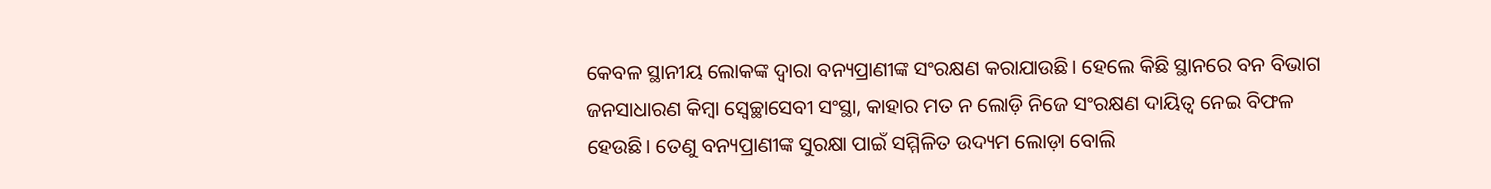କେବଳ ସ୍ଥାନୀୟ ଲୋକଙ୍କ ଦ୍ୱାରା ବନ୍ୟପ୍ରାଣୀଙ୍କ ସଂରକ୍ଷଣ କରାଯାଉଛି। ହେଲେ କିଛି ସ୍ଥାନରେ ବନ ବିଭାଗ ଜନସାଧାରଣ କିମ୍ବା ସ୍ବେଚ୍ଛାସେବୀ ସଂସ୍ଥା, କାହାର ମତ ନ ଲୋଡ଼ି ନିଜେ ସଂରକ୍ଷଣ ଦାୟିତ୍ୱ ନେଇ ବିଫଳ ହେଉଛି। ତେଣୁ ବନ୍ୟପ୍ରାଣୀଙ୍କ ସୁରକ୍ଷା ପାଇଁ ସମ୍ମିଳିତ ଉଦ୍ୟମ ଲୋଡ଼ା ବୋଲି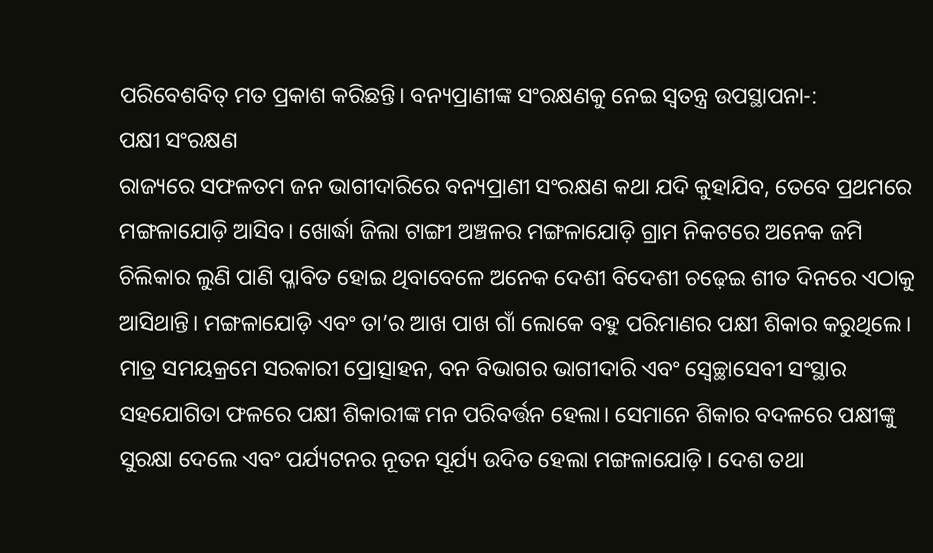ପରିବେଶବିତ୍‌ ମତ ପ୍ରକାଶ କରିଛନ୍ତି। ବନ୍ୟପ୍ରାଣୀଙ୍କ ସଂରକ୍ଷଣକୁ ନେଇ ସ୍ବତନ୍ତ୍ର ଉପସ୍ଥାପନା-:
ପକ୍ଷୀ ସଂରକ୍ଷଣ
ରାଜ୍ୟରେ ସଫଳତମ ଜନ ଭାଗୀଦାରିରେ ବନ୍ୟପ୍ରାଣୀ ସଂରକ୍ଷଣ କଥା ଯଦି କୁହାଯିବ, ତେବେ ପ୍ରଥମରେ ମଙ୍ଗଳାଯୋଡ଼ି ଆସିବ। ଖୋର୍ଦ୍ଧା ଜିଲା ଟାଙ୍ଗୀ ଅଞ୍ଚଳର ମଙ୍ଗଳାଯୋଡ଼ି ଗ୍ରାମ ନିକଟରେ ଅନେକ ଜମି ଚିଲିକାର ଲୁଣି ପାଣି ପ୍ଳାବିତ ହୋଇ ଥିବାବେଳେ ଅନେକ ଦେଶୀ ବିଦେଶୀ ଚଢ଼େଇ ଶୀତ ଦିନରେ ଏଠାକୁ ଆସିଥାନ୍ତି। ମଙ୍ଗଳାଯୋଡ଼ି ଏବଂ ତା’ର ଆଖ ପାଖ ଗାଁ ଲୋକେ ବହୁ ପରିମାଣର ପକ୍ଷୀ ଶିକାର କରୁଥିଲେ। ମାତ୍ର ସମୟକ୍ରମେ ସରକାରୀ ପ୍ରୋତ୍ସାହନ, ବନ ବିଭାଗର ଭାଗୀଦାରି ଏବଂ ସ୍ବେଚ୍ଛାସେବୀ ସଂସ୍ଥାର ସହଯୋଗିତା ଫଳରେ ପକ୍ଷୀ ଶିକାରୀଙ୍କ ମନ ପରିବର୍ତ୍ତନ ହେଲା। ସେମାନେ ଶିକାର ବଦଳରେ ପକ୍ଷୀଙ୍କୁ ସୁରକ୍ଷା ଦେଲେ ଏବଂ ପର୍ଯ୍ୟଟନର ନୂତନ ସୂର୍ଯ୍ୟ ଉଦିତ ହେଲା ମଙ୍ଗଳାଯୋଡ଼ି। ଦେଶ ତଥା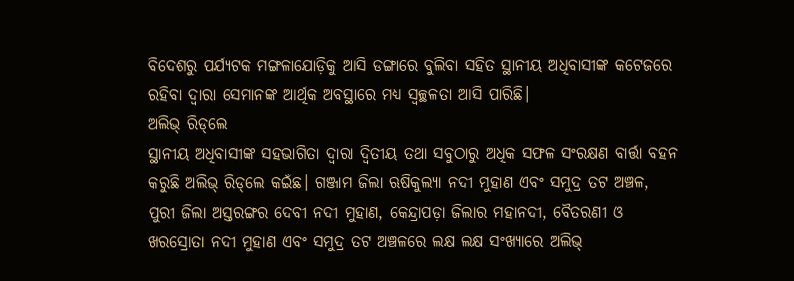ବିଦେଶରୁ ପର୍ଯ୍ୟଟକ ମଙ୍ଗଳାଯୋଡ଼ିକୁ ଆସି ଡଙ୍ଗାରେ ବୁଲିବା ସହିତ ସ୍ଥାନୀୟ ଅଧିବାସୀଙ୍କ କଟେଜରେ ରହିବା ଦ୍ୱାରା ସେମାନଙ୍କ ଆର୍ଥିକ ଅବସ୍ଥାରେ ମଧ୍ୟ ସ୍ବଚ୍ଛଳତା ଆସି ପାରିଛି।
ଅଲିଭ୍‌ ରିଡ୍‌ଲେ
ସ୍ଥାନୀୟ ଅଧିବାସୀଙ୍କ ସହଭାଗିତା ଦ୍ୱାରା ଦ୍ୱିତୀୟ ତଥା ସବୁଠାରୁ ଅଧିକ ସଫଳ ସଂରକ୍ଷଣ ବାର୍ତ୍ତା ବହନ କରୁଛି ଅଲିଭ୍‌ ରିଡ୍‌ଲେ କଇଁଛ। ଗଞ୍ଜାମ ଜିଲା ଋଷିକୁଲ୍ୟା ନଦୀ ମୁହାଣ ଏବଂ ସମୁଦ୍ର ତଟ ଅଞ୍ଚଳ, ପୁରୀ ଜିଲା ଅସ୍ତରଙ୍ଗର ଦେବୀ ନଦୀ ମୁହାଣ, କେନ୍ଦ୍ରାପଡ଼ା ଜିଲାର ମହାନଦୀ, ବୈତରଣୀ ଓ ଖରସ୍ରୋତା ନଦୀ ମୁହାଣ ଏବଂ ସମୁଦ୍ର ତଟ ଅଞ୍ଚଳରେ ଲକ୍ଷ ଲକ୍ଷ ସଂଖ୍ୟାରେ ଅଲିଭ୍‌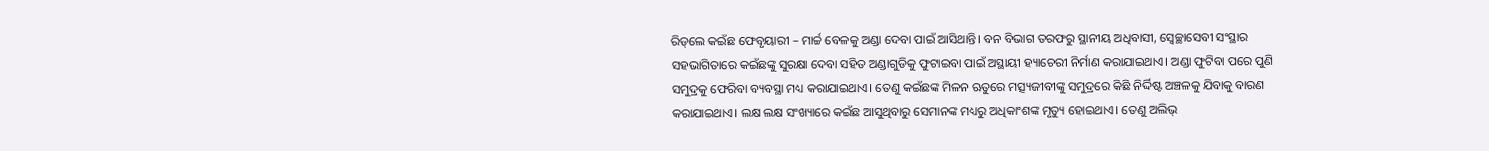ରିଡ୍‌ଲେ କଇଁଛ ଫେବୃୟାରୀ – ମାର୍ଚ୍ଚ ବେଳକୁ ଅଣ୍ଡା ଦେବା ପାଇଁ ଆସିଥାନ୍ତି। ବନ ବିଭାଗ ତରଫରୁ ସ୍ଥାନୀୟ ଅଧିବାସୀ, ସ୍ବେଚ୍ଛାସେବୀ ସଂସ୍ଥାର ସହଭାଗିତାରେ କଇଁଛଙ୍କୁ ସୁରକ୍ଷା ଦେବା ସହିତ ଅଣ୍ଡାଗୁଡିକୁ ଫୁଟାଇବା ପାଇଁ ଅସ୍ଥାୟୀ ହ୍ୟାଚେରୀ ନିର୍ମାଣ କରାଯାଇଥାଏ। ଅଣ୍ଡା ଫୁଟିବା ପରେ ପୁଣି ସମୁଦ୍ରକୁ ଫେରିବା ବ୍ୟବସ୍ଥା ମଧ୍ୟ କରାଯାଇଥାଏ। ତେଣୁ କଇଁଛଙ୍କ ମିଳନ ଋତୁରେ ମତ୍ସ୍ୟଜୀବୀଙ୍କୁ ସମୁଦ୍ରରେ କିଛି ନିର୍ଦ୍ଦିଷ୍ଟ ଅଞ୍ଚଳକୁ ଯିବାକୁ ବାରଣ କରାଯାଇଥାଏ। ଲକ୍ଷ ଲକ୍ଷ ସଂଖ୍ୟାରେ କଇଁଛ ଆସୁଥିବାରୁ ସେମାନଙ୍କ ମଧ୍ୟରୁ ଅଧିକାଂଶଙ୍କ ମୃତ୍ୟୁ ହୋଇଥାଏ। ତେଣୁ ଅଲିଭ୍‌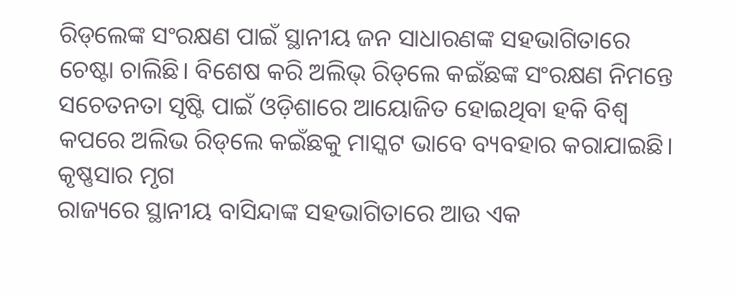ରିଡ୍‌ଲେଙ୍କ ସଂରକ୍ଷଣ ପାଇଁ ସ୍ଥାନୀୟ ଜନ ସାଧାରଣଙ୍କ ସହଭାଗିତାରେ ଚେଷ୍ଟା ଚାଲିଛି। ବିଶେଷ କରି ଅଲିଭ୍‌ ରିଡ୍‌ଲେ କଇଁଛଙ୍କ ସଂରକ୍ଷଣ ନିମନ୍ତେ ସଚେତନତା ସୃଷ୍ଟି ପାଇଁ ଓଡ଼ିଶାରେ ଆୟୋଜିତ ହୋଇଥିବା ହକି ବିଶ୍ୱ କପରେ ଅଲିଭ ରିଡ୍‌ଲେ କଇଁଛକୁ ମାସ୍କଟ ଭାବେ ବ୍ୟବହାର କରାଯାଇଛି।
କୃଷ୍ଣସାର ମୃଗ
ରାଜ୍ୟରେ ସ୍ଥାନୀୟ ବାସିନ୍ଦାଙ୍କ ସହଭାଗିତାରେ ଆଉ ଏକ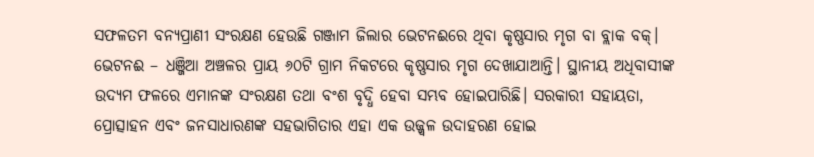ସଫଳତମ ବନ୍ୟପ୍ରାଣୀ ସଂରକ୍ଷଣ ହେଉଛି ଗଞ୍ଜାମ ଜିଲାର ଭେଟନଈରେ ଥିବା କୃଷ୍ଣସାର ମୃଗ ବା ବ୍ଲାକ ବକ୍‌। ଭେଟନଈ – ଧଞ୍ଜିଆ ଅଞ୍ଚଳର ପ୍ରାୟ ୬୦ଟି ଗ୍ରାମ ନିକଟରେ କୃଷ୍ଣସାର ମୃଗ ଦେଖାଯାଆନ୍ତି। ସ୍ଥାନୀୟ ଅଧିବାସୀଙ୍କ ଉଦ୍ୟମ ଫଳରେ ଏମାନଙ୍କ ସଂରକ୍ଷଣ ତଥା ବଂଶ ବୃଦ୍ଧି ହେବା ସମ୍ଭବ ହୋଇପାରିଛି। ସରକାରୀ ସହାୟତା, ପ୍ରୋତ୍ସାହନ ଏବଂ ଜନସାଧାରଣଙ୍କ ସହଭାଗିତାର ଏହା ଏକ ଉଜ୍ଜ୍ୱଳ ଉଦାହରଣ ହୋଇ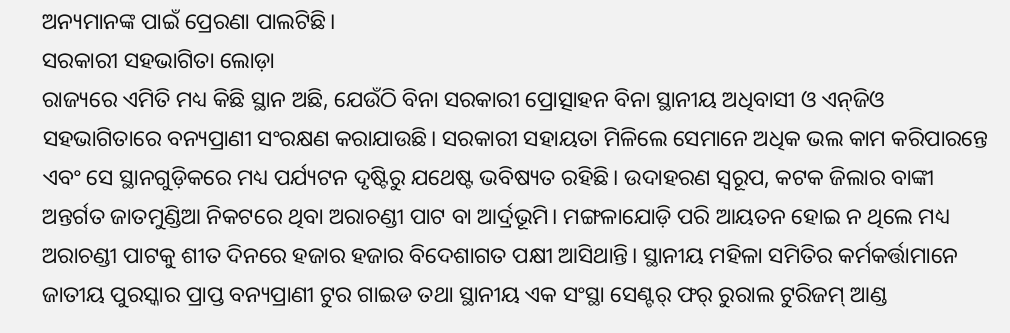ଅନ୍ୟମାନଙ୍କ ପାଇଁ ପ୍ରେରଣା ପାଲଟିଛି।
ସରକାରୀ ସହଭାଗିତା ଲୋଡ଼ା
ରାଜ୍ୟରେ ଏମିତି ମଧ୍ୟ କିଛି ସ୍ଥାନ ଅଛି, ଯେଉଁଠି ବିନା ସରକାରୀ ପ୍ରୋତ୍ସାହନ ବିନା ସ୍ଥାନୀୟ ଅଧିବାସୀ ଓ ଏନ୍‌ଜିଓ ସହଭାଗିତାରେ ବନ୍ୟପ୍ରାଣୀ ସଂରକ୍ଷଣ କରାଯାଉଛି। ସରକାରୀ ସହାୟତା ମିଳିଲେ ସେମାନେ ଅଧିକ ଭଲ କାମ କରିପାରନ୍ତେ ଏବଂ ସେ ସ୍ଥାନଗୁଡ଼ିକରେ ମଧ୍ୟ ପର୍ଯ୍ୟଟନ ଦୃଷ୍ଟିରୁ ଯଥେଷ୍ଟ ଭବିଷ୍ୟତ ରହିଛି। ଉଦାହରଣ ସ୍ବରୂପ, କଟକ ଜିଲାର ବାଙ୍କୀ ଅନ୍ତର୍ଗତ ଜାତମୁଣ୍ଡିଆ ନିକଟରେ ଥିବା ଅରାଚଣ୍ଡୀ ପାଟ ବା ଆର୍ଦ୍ରଭୂମି। ମଙ୍ଗଳାଯୋଡ଼ି ପରି ଆୟତନ ହୋଇ ନ ଥିଲେ ମଧ୍ୟ ଅରାଚଣ୍ଡୀ ପାଟକୁ ଶୀତ ଦିନରେ ହଜାର ହଜାର ବିଦେଶାଗତ ପକ୍ଷୀ ଆସିଥାନ୍ତି। ସ୍ଥାନୀୟ ମହିଳା ସମିତିର କର୍ମକର୍ତ୍ତାମାନେ ଜାତୀୟ ପୁରସ୍କାର ପ୍ରାପ୍ତ ବନ୍ୟପ୍ରାଣୀ ଟୁର ଗାଇଡ ତଥା ସ୍ଥାନୀୟ ଏକ ସଂସ୍ଥା ସେଣ୍ଟର୍‌ ଫର୍‌ ରୁରାଲ ଟୁରିଜମ୍‌ ଆଣ୍ଡ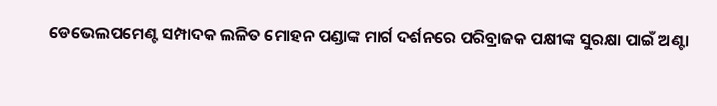ଡେଭେଲପମେଣ୍ଟ ସମ୍ପାଦକ ଲଳିତ ମୋହନ ପଣ୍ଡାଙ୍କ ମାର୍ଗ ଦର୍ଶନରେ ପରିବ୍ରାଜକ ପକ୍ଷୀଙ୍କ ସୁରକ୍ଷା ପାଇଁ ଅଣ୍ଟା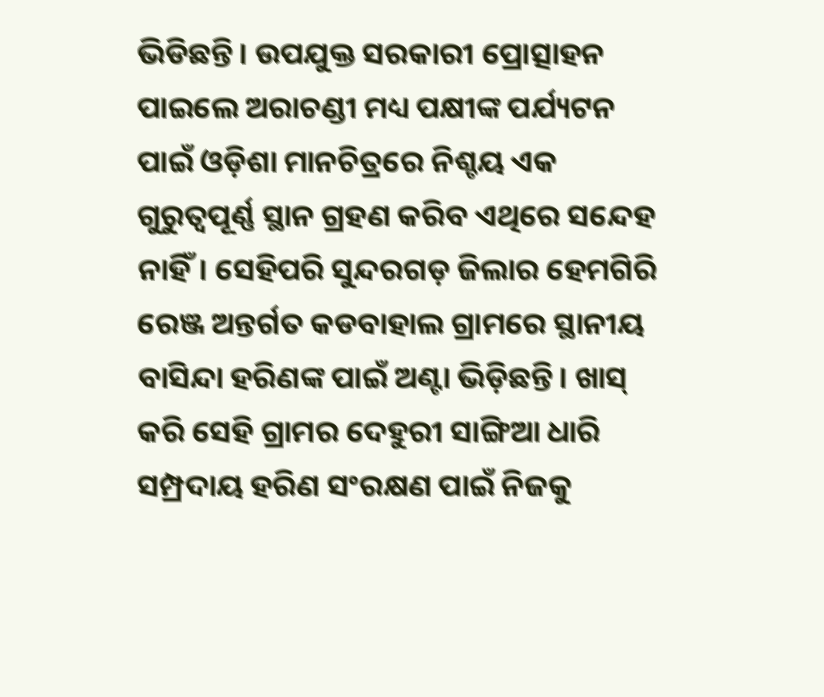ଭିଡିଛନ୍ତି। ଉପଯୁକ୍ତ ସରକାରୀ ପ୍ରୋତ୍ସାହନ ପାଇଲେ ଅରାଚଣ୍ଡୀ ମଧ୍ୟ ପକ୍ଷୀଙ୍କ ପର୍ଯ୍ୟଟନ ପାଇଁ ଓଡ଼ିଶା ମାନଚିତ୍ରରେ ନିଶ୍ଚୟ ଏକ ଗୁରୁତ୍ୱପୂର୍ଣ୍ଣ ସ୍ଥାନ ଗ୍ରହଣ କରିବ ଏଥିରେ ସନ୍ଦେହ ନାହିଁ। ସେହିପରି ସୁନ୍ଦରଗଡ଼ ଜିଲାର ହେମଗିରି ରେଞ୍ଜ ଅନ୍ତର୍ଗତ କଡବାହାଲ ଗ୍ରାମରେ ସ୍ଥାନୀୟ ବାସିନ୍ଦା ହରିଣଙ୍କ ପାଇଁ ଅଣ୍ଟା ଭିଡ଼ିଛନ୍ତି। ଖାସ୍‌ କରି ସେହି ଗ୍ରାମର ଦେହୁରୀ ସାଙ୍ଗିଆ ଧାରି ସମ୍ପ୍ରଦାୟ ହରିଣ ସଂରକ୍ଷଣ ପାଇଁ ନିଜକୁ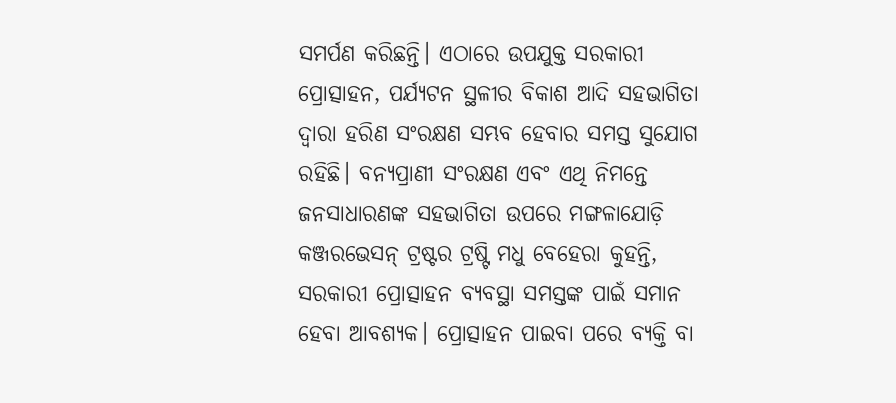ସମର୍ପଣ କରିଛନ୍ତି। ଏଠାରେ ଉପଯୁକ୍ତ ସରକାରୀ ପ୍ରୋତ୍ସାହନ, ପର୍ଯ୍ୟଟନ ସ୍ଥଳୀର ବିକାଶ ଆଦି ସହଭାଗିତା ଦ୍ୱାରା ହରିଣ ସଂରକ୍ଷଣ ସମ୍ଭବ ହେବାର ସମସ୍ତ ସୁଯୋଗ ରହିଛି। ବନ୍ୟପ୍ରାଣୀ ସଂରକ୍ଷଣ ଏବଂ ଏଥି ନିମନ୍ତେ ଜନସାଧାରଣଙ୍କ ସହଭାଗିତା ଉପରେ ମଙ୍ଗଳାଯୋଡ଼ି କଞ୍ଜରଭେସନ୍‌ ଟ୍ରଷ୍ଟର ଟ୍ରଷ୍ଟି ମଧୁ ବେହେରା କୁହନ୍ତି, ସରକାରୀ ପ୍ରୋତ୍ସାହନ ବ୍ୟବସ୍ଥା ସମସ୍ତଙ୍କ ପାଇଁ ସମାନ ହେବା ଆବଶ୍ୟକ। ପ୍ରୋତ୍ସାହନ ପାଇବା ପରେ ବ୍ୟକ୍ତି ବା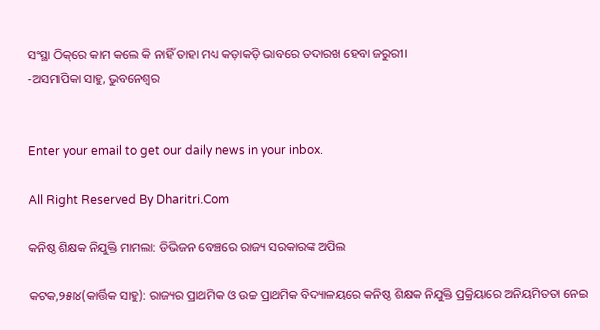ସଂସ୍ଥା ଠିକ୍‌ରେ କାମ କଲେ କି ନାହିଁ ତାହା ମଧ୍ୟ କଡ଼ାକଡ଼ି ଭାବରେ ତଦାରଖ ହେବା ଜରୁରୀ।
-ଅସମାପିକା ସାହୁ, ଭୁବନେଶ୍ୱର


Enter your email to get our daily news in your inbox.

All Right Reserved By Dharitri.Com

କନିଷ୍ଠ ଶିକ୍ଷକ ନିଯୁକ୍ତି ମାମଲା: ଡିଭିଜନ ବେଞ୍ଚରେ ରାଜ୍ୟ ସରକାରଙ୍କ ଅପିଲ

କଟକ,୨୫ା୪(କାର୍ତ୍ତିକ ସାହୁ): ରାଜ୍ୟର ପ୍ରାଥମିକ ଓ ଉଚ୍ଚ ପ୍ରାଥମିକ ବିଦ୍ୟାଳୟରେ କନିଷ୍ଠ ଶିକ୍ଷକ ନିଯୁକ୍ତି ପ୍ରକ୍ରିୟାରେ ଅନିୟମିତତା ନେଇ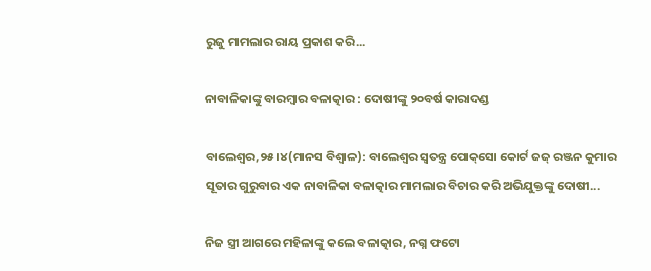ରୁଜୁ ମାମଲାର ରାୟ ପ୍ରକାଶ କରି...

ନାବାଳିକାଙ୍କୁ ବାରମ୍ବାର ବଳାତ୍କାର : ଦୋଷୀଙ୍କୁ ୨୦ବର୍ଷ କାରାଦଣ୍ଡ

ବାଲେଶ୍ୱର,୨୫।୪(ମାନସ ବିଶ୍ୱାଳ): ବାଲେଶ୍ୱର ସ୍ବତନ୍ତ୍ର ପୋକ୍‌ସୋ କୋର୍ଟ ଜଜ୍‌ ରଞ୍ଜନ କୁମାର ସୂତାର ଗୁରୁବାର ଏକ ନାବାଳିକା ବଳାତ୍କାର ମାମଲାର ବିଚାର କରି ଅଭିଯୁକ୍ତଙ୍କୁ ଦୋଷୀ...

ନିଜ ସ୍ତ୍ରୀ ଆଗରେ ମହିଳାଙ୍କୁ କଲେ ବଳାତ୍କାର, ନଗ୍ନ ଫଟୋ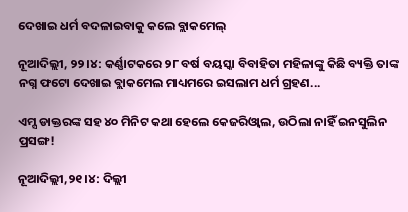ଦେଖାଇ ଧର୍ମ ବଦଳାଇବାକୁ କଲେ ବ୍ଲାକମେଲ୍

ନୂଆଦିଲ୍ଲୀ, ୨୨।୪: କର୍ଣ୍ଣାଟକରେ ୨୮ ବର୍ଷ ବୟସ୍କା ବିବାହିତା ମହିଳାଙ୍କୁ କିଛି ବ୍ୟକ୍ତି ତାଙ୍କ ନଗ୍ନ ଫଟୋ ଦେଖାଇ ବ୍ଲାକମେଲ ମାଧ୍ୟମରେ ଇସଲାମ ଧର୍ମ ଗ୍ରହଣ...

ଏମ୍ସ ଡାକ୍ତରଙ୍କ ସହ ୪୦ ମିନିଟ କଥା ହେଲେ କେଜରିଓ୍ବାଲ, ଉଠିଲା ନାହିଁ ଇନସୁଲିନ ପ୍ରସଙ୍ଗ!

ନୂଆଦିଲ୍ଲୀ,୨୧।୪: ଦିଲ୍ଲୀ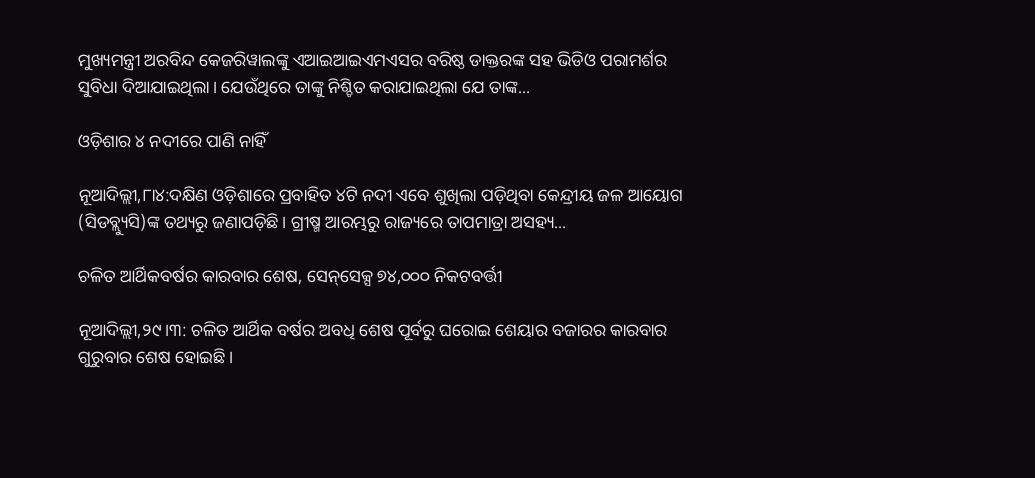ମୁଖ୍ୟମନ୍ତ୍ରୀ ଅରବିନ୍ଦ କେଜରିୱାଲଙ୍କୁ ଏଆଇଆଇଏମଏସର ବରିଷ୍ଠ ଡାକ୍ତରଙ୍କ ସହ ଭିଡିଓ ପରାମର୍ଶର ସୁବିଧା ଦିଆଯାଇଥିଲା। ଯେଉଁଥିରେ ତାଙ୍କୁ ନିଶ୍ଚିତ କରାଯାଇଥିଲା ଯେ ତାଙ୍କ...

ଓଡ଼ିଶାର ୪ ନଦୀରେ ପାଣି ନାହିଁ

ନୂଆଦିଲ୍ଲୀ,୮ା୪:ଦକ୍ଷିଣ ଓଡ଼ିଶାରେ ପ୍ରବାହିତ ୪ଟି ନଦୀ ଏବେ ଶୁଖିଲା ପଡ଼ିଥିବା କେନ୍ଦ୍ରୀୟ ଜଳ ଆୟୋଗ (ସିଡବ୍ଲ୍ୟୁସି)ଙ୍କ ତଥ୍ୟରୁ ଜଣାପଡ଼ିଛି। ଗ୍ରୀଷ୍ମ ଆରମ୍ଭରୁ ରାଜ୍ୟରେ ତାପମାତ୍ରା ଅସହ୍ୟ...

ଚଳିତ ଆର୍ଥିକବର୍ଷର କାରବାର ଶେଷ, ସେନ୍‌ସେକ୍ସ ୭୪,୦୦୦ ନିକଟବର୍ତ୍ତୀ

ନୂଆଦିଲ୍ଲୀ,୨୯।୩: ଚଳିତ ଆର୍ଥିକ ବର୍ଷର ଅବଧି ଶେଷ ପୂର୍ବରୁ ଘରୋଇ ଶେୟାର ବଜାରର କାରବାର ଗୁରୁବାର ଶେଷ ହୋଇଛି।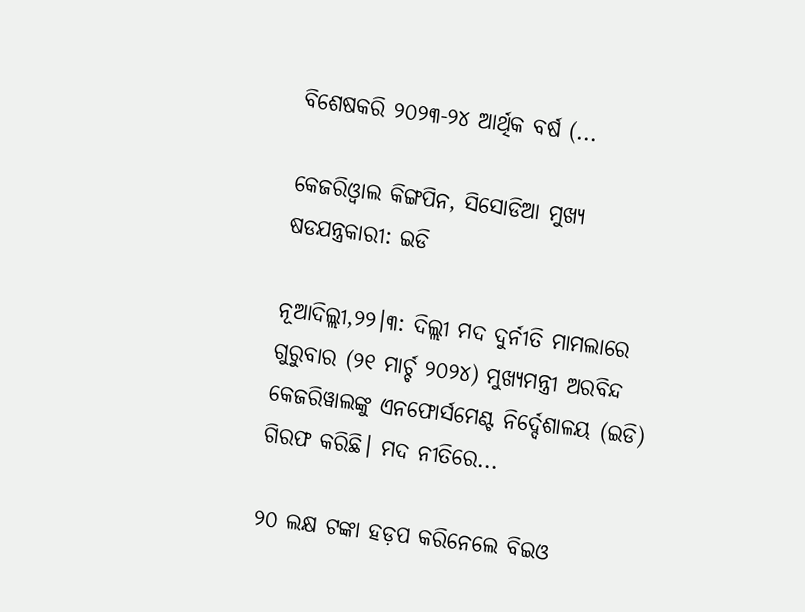ବିଶେଷକରି ୨୦୨୩-୨୪ ଆର୍ଥିକ ବର୍ଷ (...

କେଜରିଓ୍ବାଲ କିଙ୍ଗପିନ, ସିସୋଡିଆ ମୁଖ୍ୟ ଷଡଯନ୍ତ୍ରକାରୀ: ଇଡି

ନୂଆଦିଲ୍ଲୀ,୨୨।୩: ଦିଲ୍ଲୀ ମଦ ଦୁର୍ନୀତି ମାମଲାରେ ଗୁରୁବାର (୨୧ ମାର୍ଚ୍ଚ ୨୦୨୪) ମୁଖ୍ୟମନ୍ତ୍ରୀ ଅରବିନ୍ଦ କେଜରିୱାଲଙ୍କୁ ଏନଫୋର୍ସମେଣ୍ଟ ନିର୍ଦ୍ଦେଶାଳୟ (ଇଡି) ଗିରଫ କରିଛି। ମଦ ନୀତିରେ...

୨୦ ଲକ୍ଷ ଟଙ୍କା ହଡ଼ପ କରିନେଲେ ବିଇଓ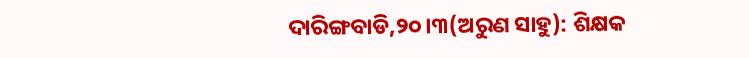ଦାରିଙ୍ଗବାଡି,୨୦।୩(ଅରୁଣ ସାହୁ): ଶିକ୍ଷକ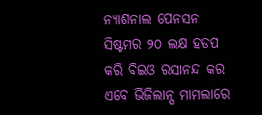ନ୍ୟାଶନାଲ ପେନସନ ସିଷ୍ଟମର ୨୦ ଲକ୍ଷ ହଡପ କରି ବିଇଓ ରସାନନ୍ଦ କର ଏବେ ଭିଜିଲାନ୍ସ ମାମଲାରେ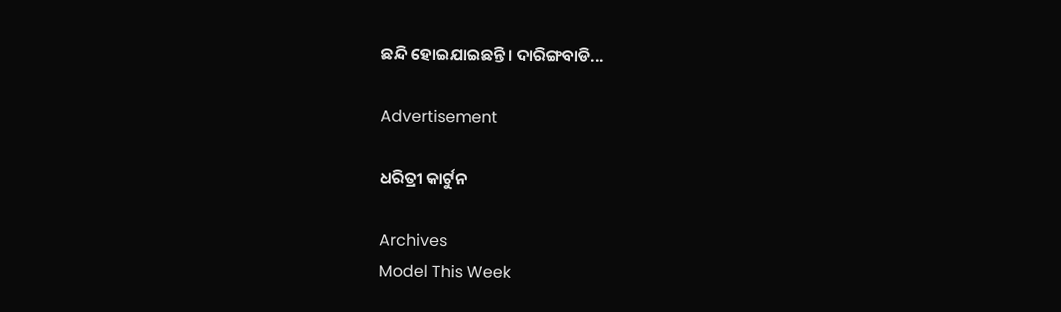ଛନ୍ଦି ହୋଇଯାଇଛନ୍ତି। ଦାରିଙ୍ଗବାଡି...

Advertisement

ଧରିତ୍ରୀ କାର୍ଟୁନ

Archives
Model This Week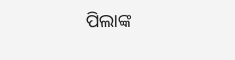ପିଲାଙ୍କ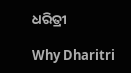ଧରିତ୍ରୀ

Why Dharitri